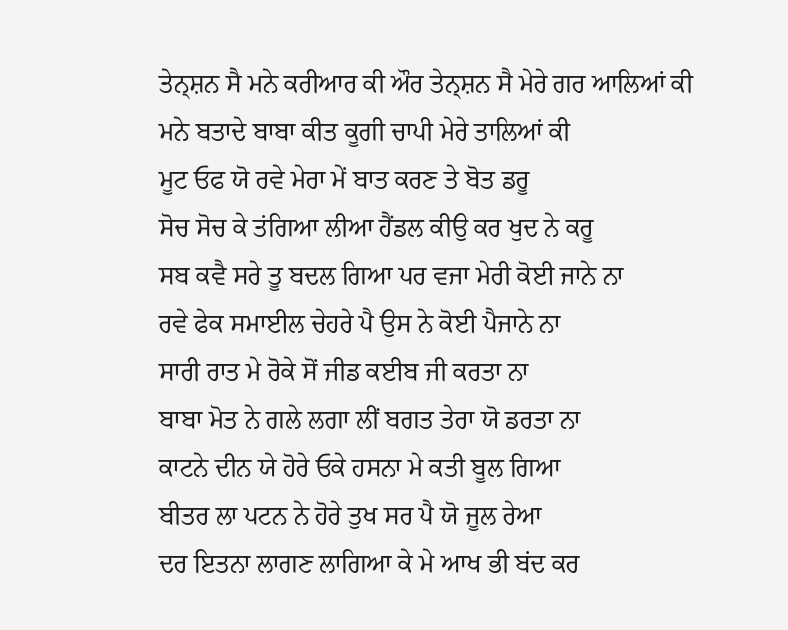ਤੇਨ੍ਸ਼ਨ ਸੈ ਮਨੇ ਕਰੀਆਰ ਕੀ ਔਰ ਤੇਨ੍ਸ਼ਨ ਸੈ ਮੇਰੇ ਗਰ ਆਲਿਆਂ ਕੀ
ਮਨੇ ਬਤਾਦੇ ਬਾਬਾ ਕੀਤ ਕੂਗੀ ਚਾਪੀ ਮੇਰੇ ਤਾਲਿਆਂ ਕੀ
ਮੂਟ ਓਫ ਯੋ ਰਵੇ ਮੇਰਾ ਮੇਂ ਬਾਤ ਕਰਣ ਤੇ ਬੋਤ ਡਰੂ
ਸੋਚ ਸੋਚ ਕੇ ਤਂਗਿਆ ਲੀਆ ਹੈਂਡਲ ਕੀਉ ਕਰ ਖੁਦ ਨੇ ਕਰੂ
ਸਬ ਕਵੈ ਸਰੇ ਤੂ ਬਦਲ ਗਿਆ ਪਰ ਵਜਾ ਮੇਰੀ ਕੋਈ ਜਾਨੇ ਨਾ
ਰਵੇ ਫੇਕ ਸਮਾਈਲ ਚੇਹਰੇ ਪੈ ਉਸ ਨੇ ਕੋਈ ਪੈਜਾਨੇ ਨਾ
ਸਾਰੀ ਰਾਤ ਮੇ ਰੋਕੇ ਸੋਂ ਜੀਡ ਕਈਬ ਜੀ ਕਰਤਾ ਨਾ
ਬਾਬਾ ਮੋਤ ਨੇ ਗਲੇ ਲਗਾ ਲੀਂ ਬਗਤ ਤੇਰਾ ਯੋ ਡਰਤਾ ਨਾ
ਕਾਟਨੇ ਦੀਨ ਯੇ ਹੋਰੇ ਓਕੇ ਹਸਨਾ ਮੇ ਕਤੀ ਬੂਲ ਗਿਆ
ਬੀਤਰ ਲਾ ਪਟਨ ਨੇ ਹੋਰੇ ਤੁਖ ਸਰ ਪੈ ਯੋ ਜੂਲ ਰੇਆ
ਦਰ ਇਤਨਾ ਲਾਗਣ ਲਾਗਿਆ ਕੇ ਮੇ ਆਖ ਭੀ ਬਂਦ ਕਰ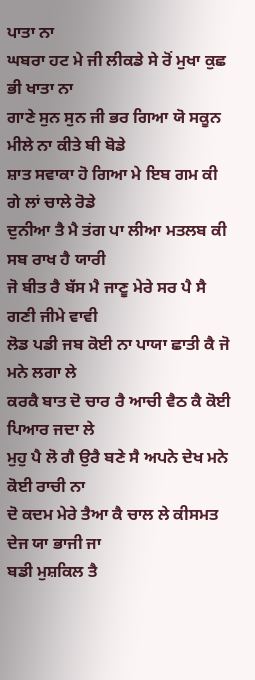ਪਾਤਾ ਨਾ
ਘਬਰਾ ਹਟ ਮੇ ਜੀ ਲੀਕਡੇ ਸੇ ਰੋਂ ਮੁਖਾ ਕੁਛ ਭੀ ਖਾਤਾ ਨਾ
ਗਾਣੇ ਸੁਨ ਸੁਨ ਜੀ ਭਰ ਗਿਆ ਯੋ ਸਕੂਨ ਮੀਲੇ ਨਾ ਕੀਤੇ ਬੀ ਬੋਡੇ
ਸ਼ਾਤ ਸਵਾਕਾ ਹੋ ਗਿਆ ਮੇ ਇਬ ਗਮ ਕੀ ਗੇ ਲਾਂ ਚਾਲੇ ਰੋਡੇ
ਦੁਨੀਆ ਤੈ ਮੈ ਤਂਗ ਪਾ ਲੀਆ ਮਤਲਬ ਕੀ ਸਬ ਰਾਖ ਹੈ ਯਾਰੀ
ਜੋ ਬੀਤ ਰੈ ਬੱਸ ਮੈ ਜਾਣੂ ਮੇਰੇ ਸਰ ਪੈ ਸੈ ਗਣੀ ਜੀਮੇ ਵਾਵੀ
ਲੋਡ ਪਡੀ ਜਬ ਕੋਈ ਨਾ ਪਾਯਾ ਛਾਤੀ ਕੈ ਜੋ ਮਨੇ ਲਗਾ ਲੇ
ਕਰਕੈ ਬਾਤ ਦੋ ਚਾਰ ਰੈ ਆਚੀ ਵੈਠ ਕੈ ਕੋਈ ਪਿਆਰ ਜਦਾ ਲੇ
ਮੁਹੁ ਪੈ ਲੋ ਗੈ ਉਰੈ ਬਣੇ ਸੈ ਅਪਨੇ ਦੇਖ ਮਨੇ ਕੋਈ ਰਾਚੀ ਨਾ
ਦੋ ਕਦਮ ਮੇਰੇ ਤੈਆ ਕੈ ਚਾਲ ਲੇ ਕੀਸਮਤ ਦੇਜ ਯਾ ਭਾਜੀ ਜਾ
ਬਡੀ ਮੁਸ਼ਕਿਲ ਤੈ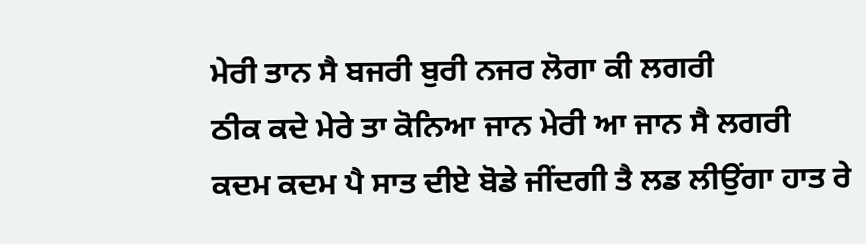ਮੇਰੀ ਤਾਨ ਸੈ ਬਜਰੀ ਬੁਰੀ ਨਜਰ ਲੋਗਾ ਕੀ ਲਗਰੀ
ਠੀਕ ਕਦੇ ਮੇਰੇ ਤਾ ਕੋਨਿਆ ਜਾਨ ਮੇਰੀ ਆ ਜਾਨ ਸੈ ਲਗਰੀ
ਕਦਮ ਕਦਮ ਪੈ ਸਾਤ ਦੀਏ ਬੋਡੇ ਜੀਂਦਗੀ ਤੈ ਲਡ ਲੀਉਂਗਾ ਹਾਤ ਰੇ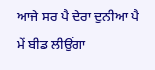ਆਜੇ ਸਰ ਪੈ ਦੇਰਾ ਦੁਨੀਆ ਪੈ ਮੇਂ ਬੀਡ ਲੀਉਂਗਾ